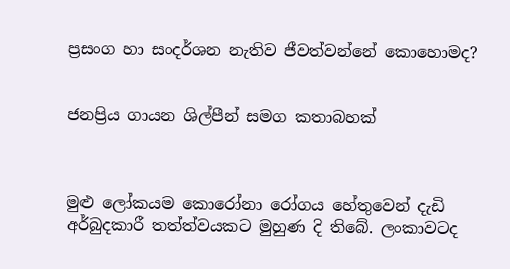ප්‍රසංග හා සංදර්ශන නැතිව ජීවත්වන්නේ කොහොමද?


ජනප්‍රිය ගායන ශිල්පීන් සමග කතාබහක්



මුළු ලෝකයම කොරෝනා රෝගය හේතුවෙන් දැඩි අර්බුදකාරී තත්ත්වයකට මුහුණ දි තිබේ. ලංකාවටද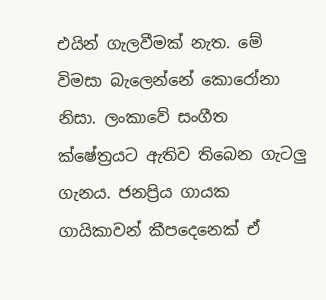එයින් ගැලවීමක් නැත. මේ විමසා බැලෙන්නේ කොරෝනා නිසා. ලංකාවේ සංගීත ක්ෂේත්‍රයට ඇතිව තිබෙන ගැටලු ගැනය. ජනප්‍රිය ගායක ගායිකාවන් කීපදෙනෙක් ඒ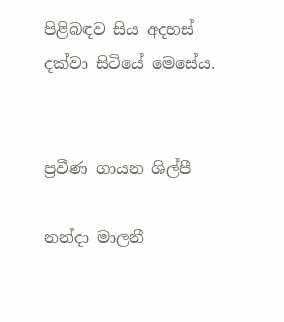පිළිබඳව සිය අදහස් දක්වා සිටියේ මෙසේය.


ප්‍රවීණ ගායන ශිල්පී

නන්දා මාලනී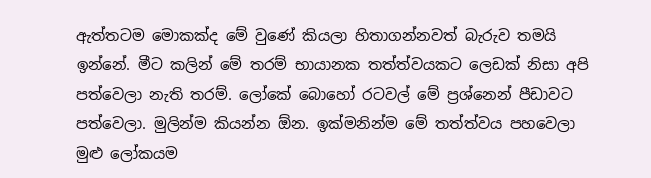ඇත්තටම මොකක්ද මේ වුණේ කියලා හිතාගන්නවත් බැරුව තමයි ඉන්නේ. මීට කලින් මේ තරම් භායානක තත්ත්වයකට ලෙඩක් නිසා අපි පත්වෙලා නැති තරම්. ලෝකේ බොහෝ රටවල් මේ ප්‍රශ්නෙන් පීඩාවට පත්වෙලා. මුලින්ම කියන්න ඕන. ඉක්මනින්ම මේ තත්ත්වය පහවෙලා මුළු ලෝකයම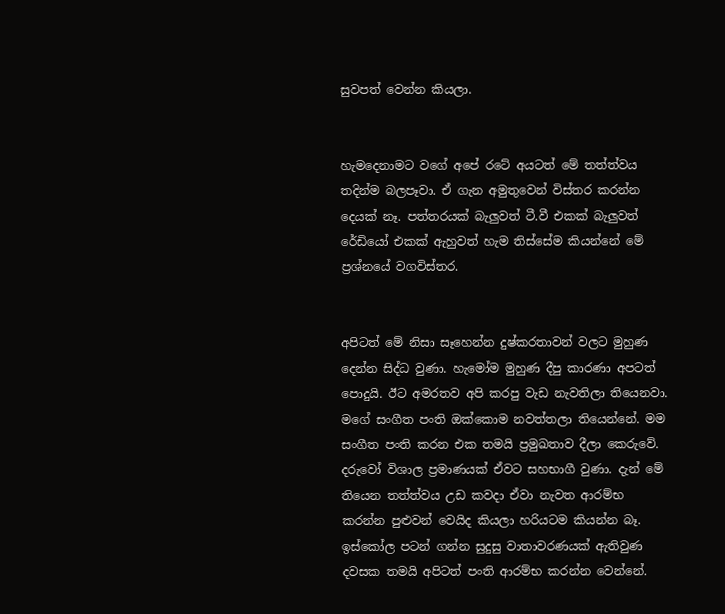සුවපත් වෙන්න කියලා.


හැමදෙනාමට වගේ අපේ රටේ අයටත් මේ තත්ත්වය තදින්ම බලපෑවා. ඒ ගැන අමුතුවෙන් විස්තර කරන්න දෙයක් නෑ. පත්තරයක් බැලුවත් ටී.වී එකක් බැලුවත් රේඩියෝ එකක් ඇහුවත් හැම තිස්සේම කියන්නේ මේ ප්‍රශ්නයේ වගවිස්තර.


අපිටත් මේ නිසා සෑහෙන්න දුෂ්කරතාවන් වලට මුහුණ දෙන්න සිද්ධ වුණා. හැමෝම මුහුණ දීපු කාරණා අපටත් පොදුයි. ඊට අමරතව අපි කරපු වැඩ නැවතිලා තියෙනවා. මගේ සංගීත පංති ඔක්කොම නවත්තලා තියෙන්නේ. මම සංගීත පංති කරන එක තමයි ප්‍රමුඛතාව දීලා කෙරුවේ. දරුවෝ විශාල ප්‍රමාණයක් ඒවට සහභාගී වුණා. දැන් මේ තියෙන තත්ත්වය උඩ කවදා ඒවා නැවත ආරම්භ කරන්න පුළුවන් වෙයිද කියලා හරියටම කියන්න බෑ. ඉස්කෝල පටන් ගන්න සුදුසු වාතාවරණයක් ඇතිවුණ දවසක තමයි අපිටත් පංති ආරම්භ කරන්න වෙන්නේ.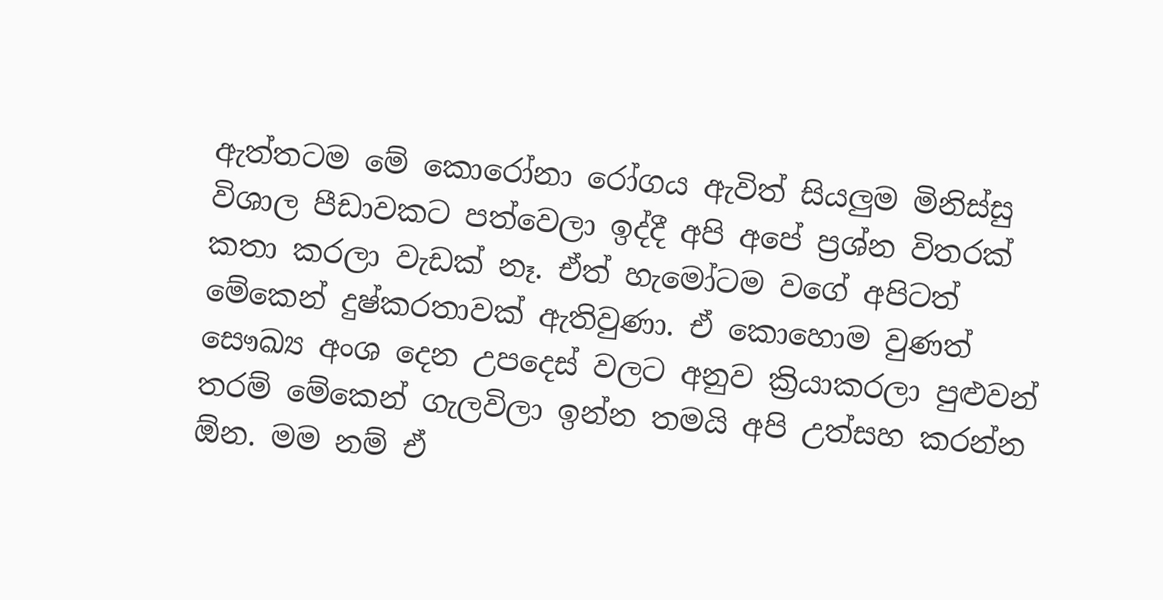ඇත්තටම මේ කොරෝනා රෝගය ඇවිත් සියලුම මිනිස්සු විශාල පීඩාවකට පත්වෙලා ඉද්දී අපි අපේ ප්‍රශ්න විතරක් කතා කරලා වැඩක් නෑ. ඒත් හැමෝටම වගේ අපිටත් මේකෙන් දුෂ්කරතාවක් ඇතිවුණා. ඒ කොහොම වුණත් සෞඛ්‍ය අංශ දෙන උපදෙස් වලට අනුව ක්‍රියාකරලා පුළුවන් තරම් මේකෙන් ගැලවිලා ඉන්න තමයි අපි උත්සහ කරන්න ඕන. මම නම් ඒ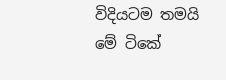විදියටම තමයි මේ ටිකේ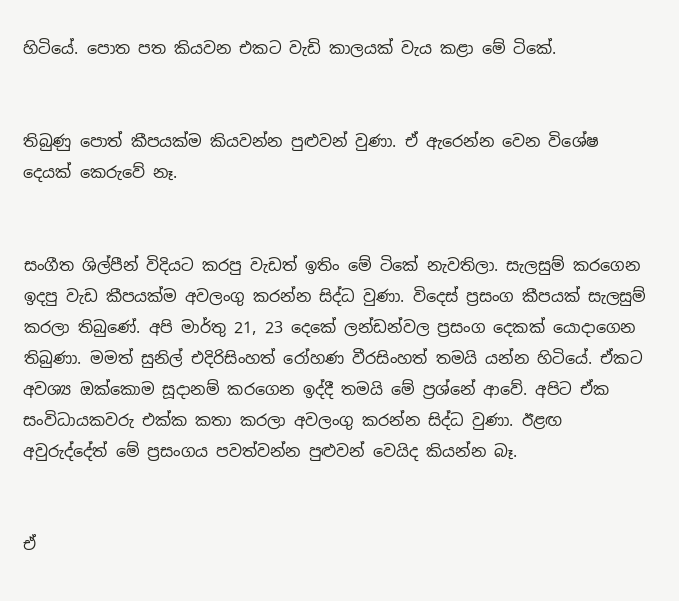හිටියේ. පොත පත කියවන එකට වැඩි කාලයක් වැය කළා මේ ටිකේ.


තිබුණු පොත් කීපයක්ම කියවන්න පුළුවන් වුණා. ඒ ඇරෙන්න වෙන විශේෂ දෙයක් කෙරුවේ නෑ.


සංගීත ශිල්පීන් විදියට කරපු වැඩත් ඉතිං මේ ටිකේ නැවතිලා. සැලසුම් කරගෙන ඉදපු වැඩ කීපයක්ම අවලංගු කරන්න සිද්ධ වුණා. විදෙස් ප්‍රසංග කීපයක් සැලසුම් කරලා තිබුණේ. අපි මාර්තු 21, 23 දෙකේ ලන්ඩන්වල ප්‍රසංග දෙකක් යොදාගෙන තිබුණා. මමත් සුනිල් එදිරිසිංහත් රෝහණ වීරසිංහත් තමයි යන්න හිටියේ. ඒකට අවශ්‍ය ඔක්කොම සූදානම් කරගෙන ඉද්දී තමයි මේ ප්‍රශ්නේ ආවේ. අපිට ඒක සංවිධායකවරු එක්ක කතා කරලා අවලංගු කරන්න සිද්ධ වුණා. ඊළඟ අවුරුද්දේත් මේ ප්‍රසංගය පවත්වන්න පුළුවන් වෙයිද කියන්න බෑ.


ඒ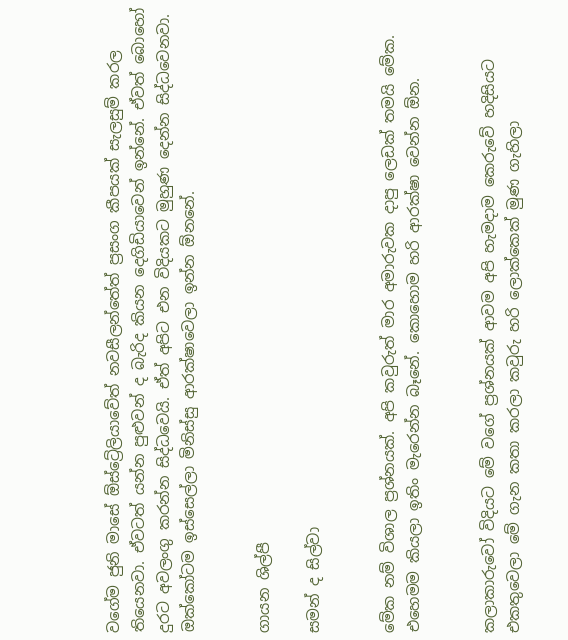වගේම ජුනි මාසේ ඕස්ට්‍රේලියාවේත් නවසීලන්තේත් ප්‍රසංග කීපයක් සැලසුම් කරල තියෙනවා. ඒවටත් යන්න පුළුවන් ද බැරිද කියන දෙගිඩියාවෙන් ඉන්නේ. ඒවත් බොහෝ දුරට අවලංගු කරන්න සිද්ධවෙයි. ඒත් අපිට එන විදියකට මුහුණ දෙන්න සිද්ධවෙනවා. ඔක්කෝටම ඉස්සෙල්ලා මිනිස්සු ආරක්ෂාවෙලා ඉන්න ඕනනේ.


ගායන ශිල්පී

සමන් ද සිල්වා


මේක නම් විශාල ප්‍රශ්නයක්. අපි කවුරුත් මාර අමාරුවක දාපු ලෙඩක් තමයි මේක. එහෙමම කියලා ඉතිං මැරෙන්න බෑනේ. කොහොම හරි ආරක්ෂා වෙන්න ඕන.


කලාකාරුවෝ විදියට මේ වගේ ප්‍රශ්නයක් ආවම අපි හැමදාම කෙරුවේ හදිසියට එකතුවෙලා මේ ගැන කතා කරලා කවුරු හරි ලොක්කෙක් මුණ ගැහිලා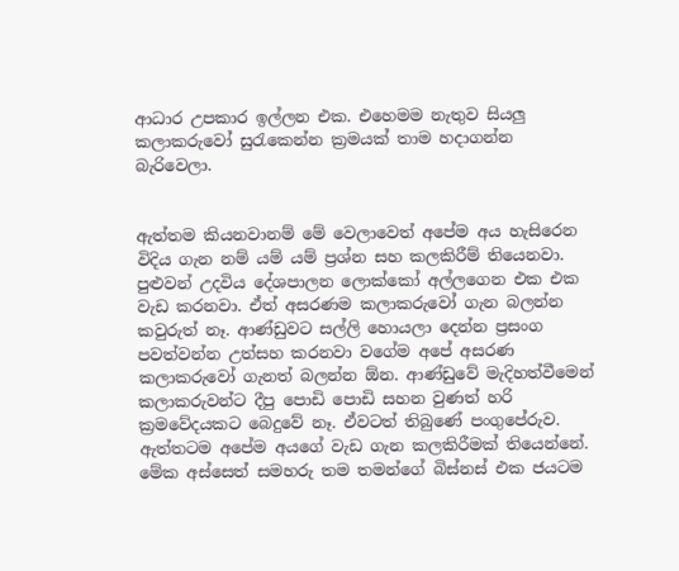ආධාර උපකාර ඉල්ලන එක. එහෙමම නැතුව සියලු කලාකරුවෝ සුරැකෙන්න ක්‍රමයක් තාම හදාගන්න බැරිවෙලා.


ඇත්තම කියනවානම් මේ වෙලාවෙත් අපේම අය හැසිරෙන විදිය ගැන නම් යම් යම් ප්‍රශ්න සහ කලකිරීම් තියෙනවා. පුළුවන් උදවිය දේශපාලන ලොක්කෝ අල්ලගෙන එක එක වැඩ කරනවා. ඒත් අසරණම කලාකරුවෝ ගැන බලන්න කවුරුත් නෑ. ආණ්ඩුවට සල්ලි හොයලා දෙන්න ප්‍රසංග පවත්වන්න උත්සහ කරනවා වගේම අපේ අසරණ කලාකරුවෝ ගැනත් බලන්න ඕන. ආණ්ඩුවේ මැදිහත්වීමෙන් කලාකරුවන්ට දීපු පොඩි පොඩි සහන වුණත් හරි ක්‍රමවේදයකට බෙදුවේ නෑ. ඒවටත් තිබුණේ පංගුපේරුව. ඇත්තටම අපේම අයගේ වැඩ ගැන කලකිරීමක් තියෙන්නේ. මේක අස්සෙත් සමහරු තම තමන්ගේ බිස්නස් එක ජයටම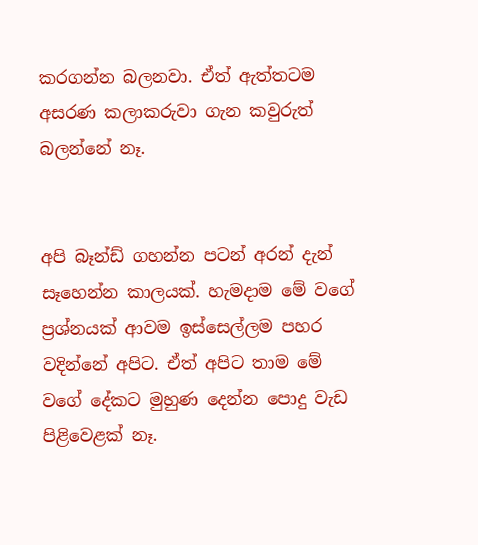කරගන්න බලනවා. ඒත් ඇත්තටම අසරණ කලාකරුවා ගැන කවුරුත් බලන්නේ නෑ.


අපි බෑන්ඩ් ගහන්න පටන් අරන් දැන් සෑහෙන්න කාලයක්. හැමදාම මේ වගේ ප්‍රශ්නයක් ආවම ඉස්සෙල්ලම පහර වදින්නේ අපිට. ඒත් අපිට තාම මේ වගේ දේකට මුහුණ දෙන්න පොදු වැඩ පිළිවෙළක් නෑ.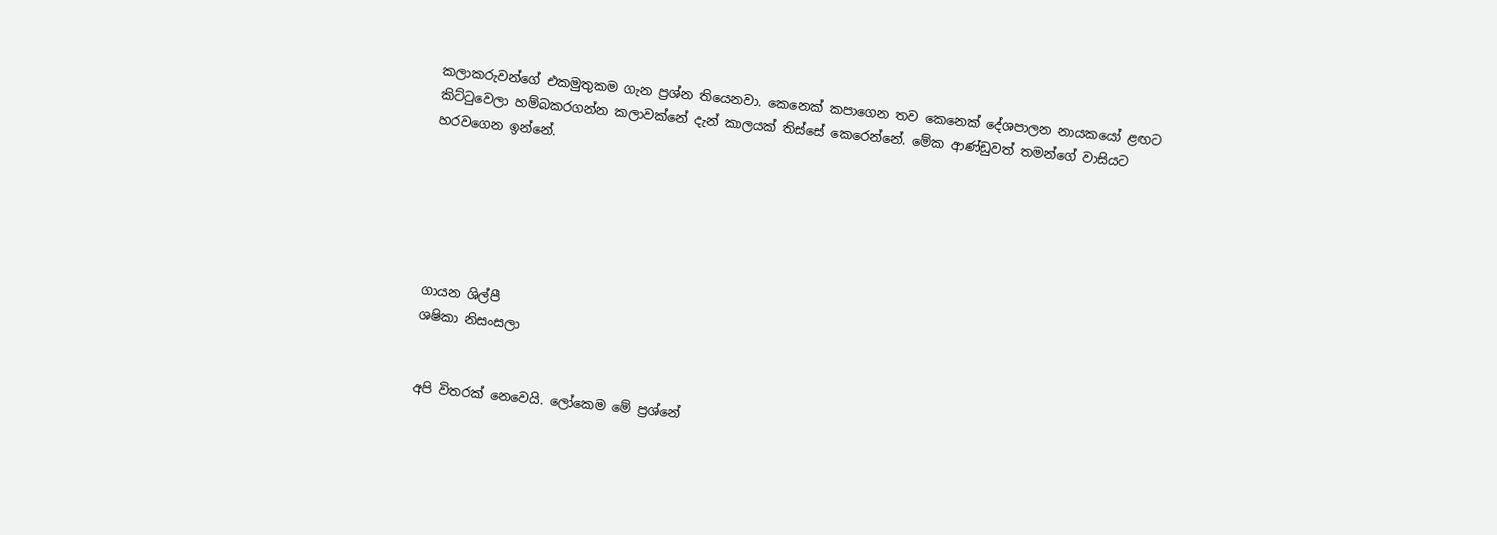කලාකරුවන්ගේ එකමුතුකම ගැන ප්‍රශ්න තියෙනවා. කෙනෙක් කපාගෙන තව කෙනෙක් දේශපාලන නායකයෝ ළඟට කිට්ටුවෙලා හම්බකරගන්න කලාවක්නේ දැන් කාලයක් තිස්සේ කෙරෙන්නේ. මේක ආණ්ඩුවත් තමන්ගේ වාසියට හරවගෙන ඉන්නේ.






ගායන ශිල්පී
ශෂිකා නිසංසලා


අපි විතරක් නෙවෙයි. ලෝකෙම මේ ප්‍රශ්නේ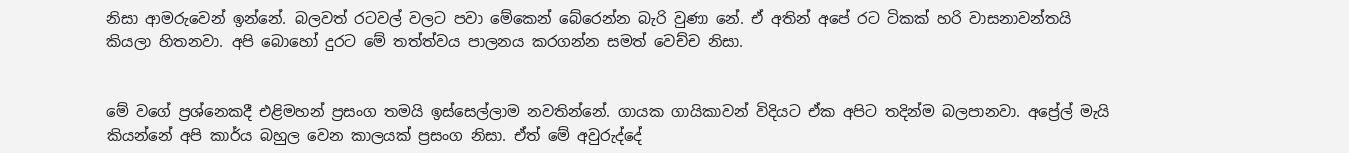නිසා ආමරුවෙන් ඉන්නේ. බලවත් රටවල් වලට පවා මේකෙන් බේරෙන්න බැරි වුණා නේ. ඒ අතින් අපේ රට ටිකක් හරි වාසනාවන්තයි කියලා හිතනවා. අපි බොහෝ දුරට මේ තත්ත්වය පාලනය කරගන්න සමත් වෙච්ච නිසා.


මේ වගේ ප්‍රශ්නෙකදී එළිමහන් ප්‍රසංග තමයි ඉස්සෙල්ලාම නවතින්නේ. ගායක ගායිකාවන් විදියට ඒක අපිට තදින්ම බලපානවා. අප්‍රේල් මැයි කියන්නේ අපි කාර්ය බහුල වෙන කාලයක් ප්‍රසංග නිසා. ඒත් මේ අවුරුද්දේ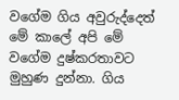වගේම ගිය අවුරුද්දෙත් මේ කාලේ අපි මේ වගේම දුෂ්කරතාවට මුහුණ දුන්නා. ගිය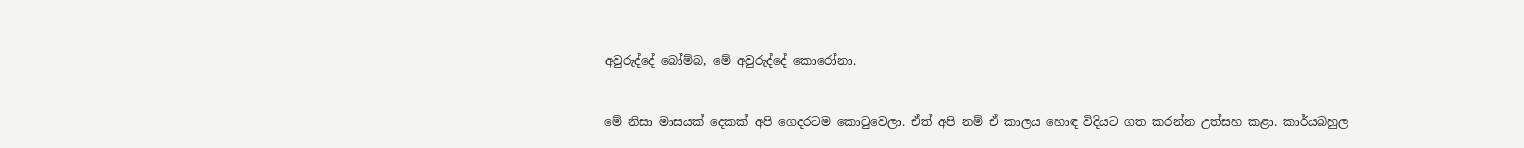අවුරුද්දේ බෝම්බ, මේ අවුරුද්දේ කොරෝනා.


මේ නිසා මාසයක් දෙකක් අපි ගෙදරටම කොටුවෙලා. ඒත් අපි නම් ඒ කාලය හොඳ විදියට ගත කරන්න උත්සහ කළා. කාර්යබහුල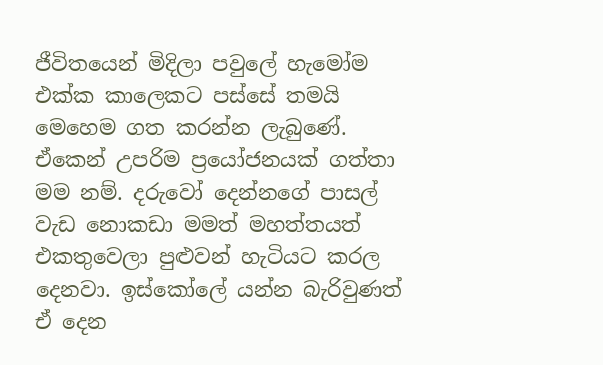ජීවිතයෙන් මිදිලා පවුලේ හැමෝම එක්ක කාලෙකට පස්සේ තමයි මෙහෙම ගත කරන්න ලැබුණේ. ඒකෙන් උපරිම ප්‍රයෝජනයක් ගත්තා මම නම්. දරුවෝ දෙන්නගේ පාසල් වැඩ නොකඩා මමත් මහත්තයත් එකතුවෙලා පුළුවන් හැටියට කරල දෙනවා. ඉස්කෝලේ යන්න බැරිවුණත් ඒ දෙන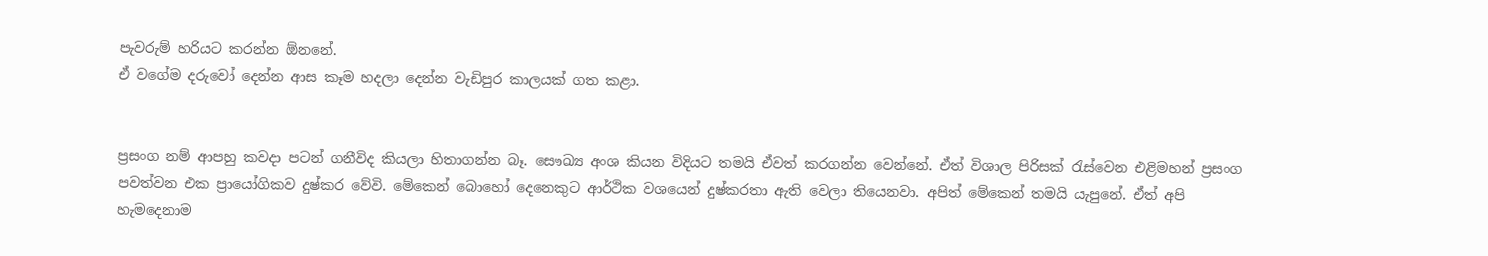පැවරුම් හරියට කරන්න ඕනනේ.
ඒ වගේම දරුවෝ දෙන්න ආස කෑම හදලා දෙන්න වැඩිපුර කාලයක් ගත කළා.


ප්‍රසංග නම් ආපහු කවදා පටන් ගනීවිද කියලා හිතාගන්න බෑ. සෞඛ්‍ය අංශ කියන විදියට තමයි ඒවත් කරගන්න වෙන්නේ. ඒත් විශාල පිරිසක් රැස්වෙන එළිමහන් ප්‍රසංග පවත්වන එක ප්‍රායෝගිකව දුෂ්කර වේවි. මේකෙන් බොහෝ දෙනෙකුට ආර්ථික වශයෙන් දුෂ්කරතා ඇති වෙලා තියෙනවා. අපිත් මේකෙන් තමයි යැපුනේ. ඒත් අපි හැමදෙනාම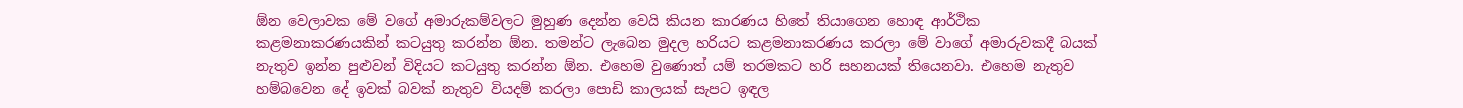ඕන වෙලාවක මේ වගේ අමාරුකම්වලට මුහුණ දෙන්න වෙයි කියන කාරණය හිතේ තියාගෙන හොඳ ආර්ථික කළමනාකරණයකින් කටයුතු කරන්න ඕන. තමන්ට ලැබෙන මුදල හරියට කළමනාකරණය කරලා මේ වාගේ අමාරුවකදී බයක් නැතුව ඉන්න පුළුවන් විදියට කටයුතු කරන්න ඕන. එහෙම වුණොත් යම් තරමකට හරි සහනයක් තියෙනවා. එහෙම නැතුව හම්බවෙන දේ ඉවක් බවක් නැතුව වියදම් කරලා පොඩි කාලයක් සැපට ඉඳල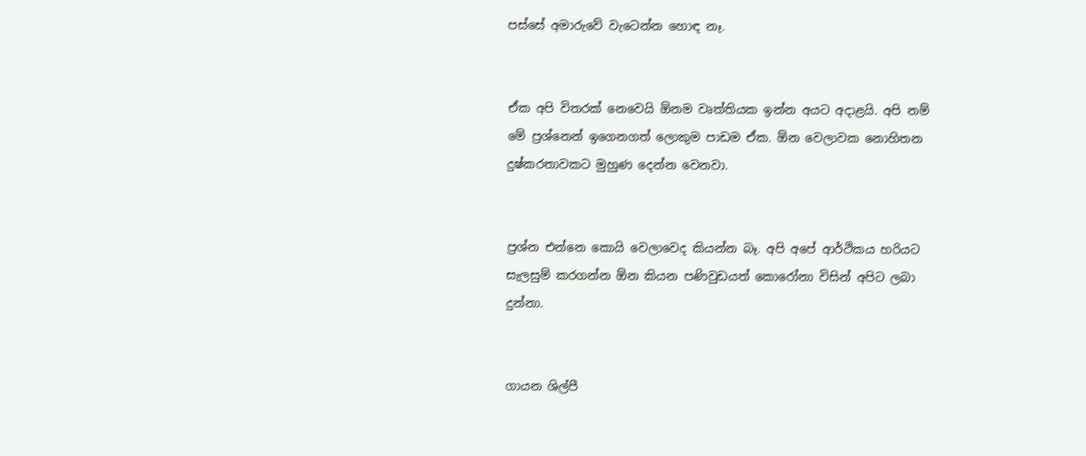පස්සේ අමාරුවේ වැටෙන්න හොඳ නෑ.


ඒක අපි විතරක් නෙවෙයි ඕනම වෘත්තියක ඉන්න අයට අදාළයි. අපි නම් මේ ප්‍රශ්නෙන් ඉගෙනගත් ලොකුම පාඩම ඒක. ඕන වෙලාවක නොහිතන දුෂ්කරතාවකට මුහුණ දෙන්න වෙනවා.


ප්‍රශ්න එන්නෙ කොයි වෙලාවෙද කියන්න බෑ. අපි අපේ ආර්ථිකය හරියට සැලසුම් කරගන්න ඕන කියන පණිවුඩයත් කොරෝනා විසින් අපිට ලබා දුන්නා.


ගායන ශිල්පී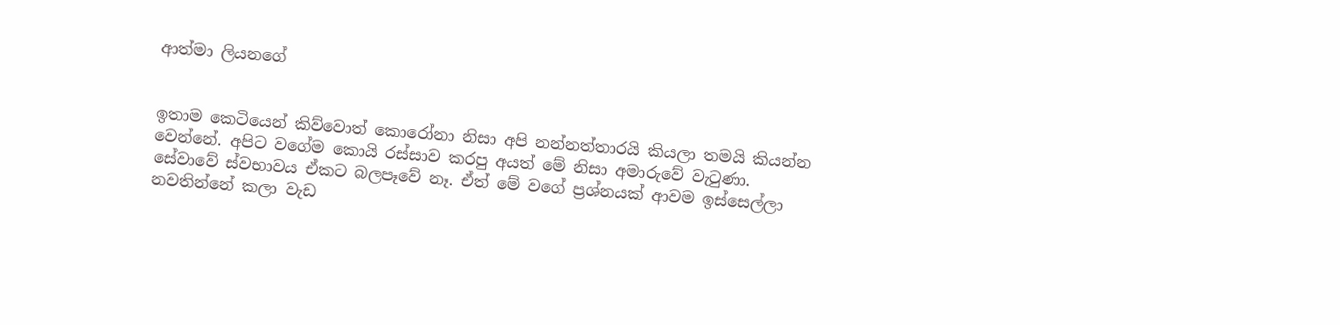ආත්මා ලියනගේ


ඉතාම කෙටියෙන් කිව්වොත් කොරෝනා නිසා අපි නන්නත්තාරයි කියලා තමයි කියන්න වෙන්නේ. අපිට වගේම කොයි රස්සාව කරපු අයත් මේ නිසා අමාරුවේ වැටුණා. සේවාවේ ස්වභාවය ඒකට බලපෑවේ නෑ. ඒත් මේ වගේ ප්‍රශ්නයක් ආවම ඉස්සෙල්ලා නවතින්නේ කලා වැඩ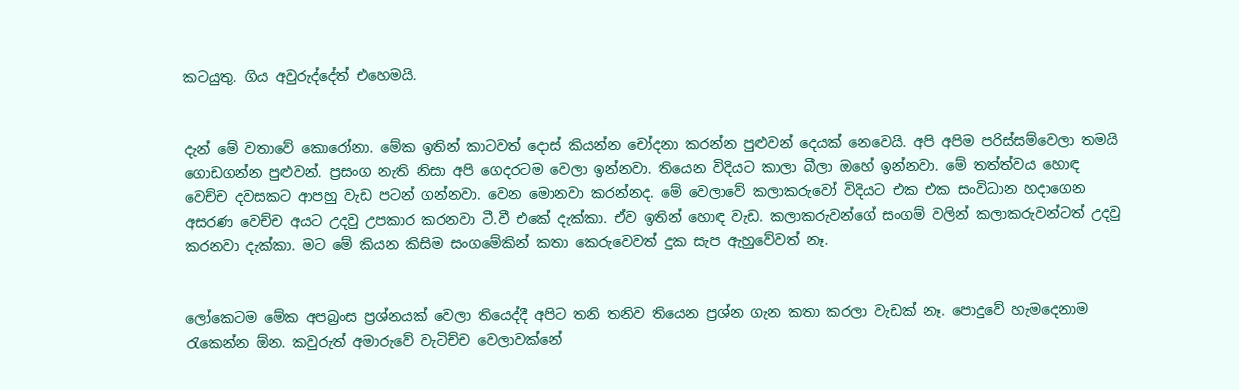කටයුතු. ගිය අවුරුද්දේත් එහෙමයි.


දැන් මේ වතාවේ කොරෝනා. මේක ඉතින් කාටවත් දොස් කියන්න චෝදනා කරන්න පුළුවන් දෙයක් නෙවෙයි. අපි අපිම පරිස්සම්වෙලා තමයි ගොඩගන්න පුළුවන්. ප්‍රසංග නැති නිසා අපි ගෙදරටම වෙලා ඉන්නවා. තියෙන විදියට කාලා බීලා ඔහේ ඉන්නවා. මේ තත්ත්වය හොඳ වෙච්ච දවසකට ආපහු වැඩ පටන් ගන්නවා. වෙන මොනවා කරන්නද. මේ වෙලාවේ කලාකරුවෝ විදියට එක එක සංවිධාන හදාගෙන අසරණ වෙච්ච අයට උදවු උපකාර කරනවා ටී.වී එකේ දැක්කා. ඒව ඉතින් හොඳ වැඩ. කලාකරුවන්ගේ සංගම් වලින් කලාකරුවන්ටත් උදවු කරනවා දැක්කා. මට මේ කියන කිසිම සංගමේකින් කතා කෙරුවෙවත් දුක සැප ඇහුවේවත් නෑ.


ලෝකෙටම මේක අපබ්‍රංස ප්‍රශ්නයක් වෙලා තියෙද්දී අපිට තනි තනිව තියෙන ප්‍රශ්න ගැන කතා කරලා වැඩක් නෑ. පොදුවේ හැමදෙනාම රැකෙන්න ඕන. කවුරුත් අමාරුවේ වැටිච්ච වෙලාවක්නේ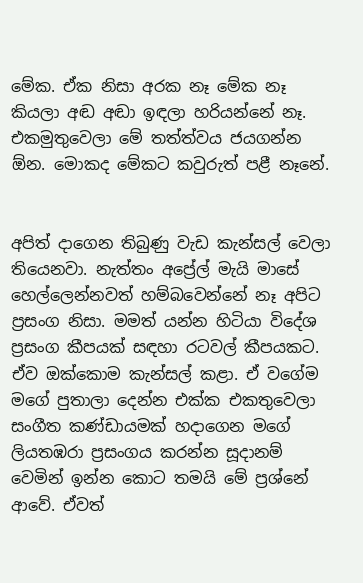මේක. ඒක නිසා අරක නෑ මේක නෑ කියලා අඬ අඬා ඉඳලා හරියන්නේ නෑ. එකමුතුවෙලා මේ තත්ත්වය ජයගන්න ඕන. මොකද මේකට කවුරුත් පළී නෑනේ.


අපිත් දාගෙන තිබුණු වැඩ කැන්සල් වෙලා තියෙනවා. නැත්තං අප්‍රේල් මැයි මාසේ හෙල්ලෙන්නවත් හම්බවෙන්නේ නෑ අපිට ප්‍රසංග නිසා. මමත් යන්න හිටියා විදේශ ප්‍රසංග කීපයක් සඳහා රටවල් කීපයකට. ඒව ඔක්කොම කැන්සල් කළා. ඒ වගේම මගේ පුතාලා දෙන්න එක්ක එකතුවෙලා සංගීත කණ්ඩායමක් හදාගෙන මගේ ලියතඹරා ප්‍රසංගය කරන්න සූදානම් වෙමින් ඉන්න කොට තමයි මේ ප්‍රශ්නේ ආවේ. ඒවත්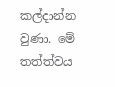කල්දාන්න වුණා. මේ තත්ත්වය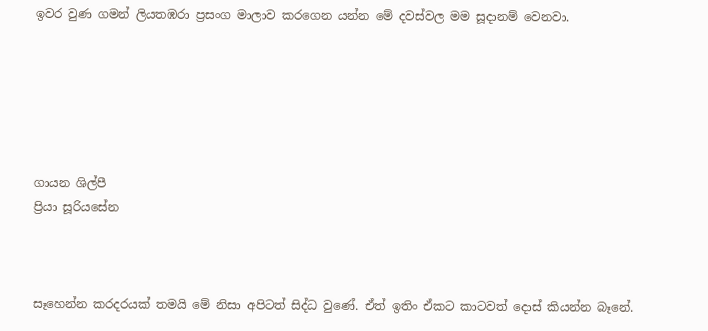ඉවර වුණ ගමන් ලියතඹරා ප්‍රසංග මාලාව කරගෙන යන්න මේ දවස්වල මම සූදානම් වෙනවා.






ගායන ශිල්පී
ප්‍රියා සූරියසේන



සෑහෙන්න කරදරයක් තමයි මේ නිසා අපිටත් සිද්ධ වුණේ. ඒත් ඉතිං ඒකට කාටවත් දොස් කියන්න බෑනේ.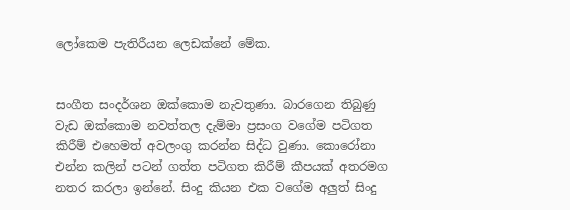ලෝකෙම පැතිරීයන ලෙඩක්නේ මේක.


සංගීත සංදර්ශන ඔක්කොම නැවතුණා. බාරගෙන තිබුණු වැඩ ඔක්කොම නවත්තල දැම්මා ප්‍රසංග වගේම පටිගත කිරීම් එහෙමත් අවලංගු කරන්න සිද්ධ වුණා. කොරෝනා එන්න කලින් පටන් ගත්ත පටිගත කිරීම් කීපයක් අතරමග නතර කරලා ඉන්නේ. සිංදු කියන එක වගේම අලුත් සිංදු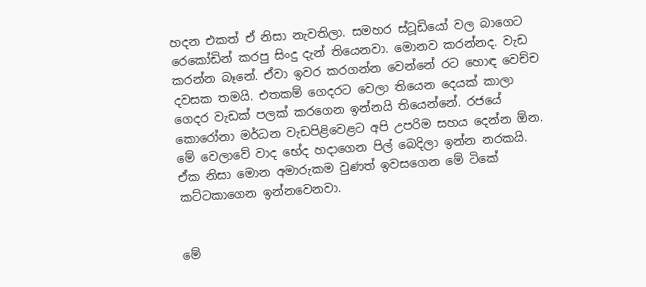හදන එකත් ඒ නිසා නැවතිලා. සමහර ස්ටූඩියෝ වල බාගෙට රෙකෝඩින් කරපු සිංදු දැන් තියෙනවා. මොනව කරන්නද. වැඩ කරන්න බෑනේ. ඒවා ඉවර කරගන්න වෙන්නේ රට හොඳ වෙච්ච දවසක තමයි. එතකම් ගෙදරට වෙලා තියෙන දෙයක් කාලා ගෙදර වැඩක් පලක් කරගෙන ඉන්නයි තියෙන්නේ. රජයේ කොරෝනා මර්ධන වැඩපිළිවෙළට අපි උපරිම සහය දෙන්න ඕන. මේ වෙලාවේ වාද භේද හදාගෙන පිල් බෙදිලා ඉන්න නරකයි. ඒක නිසා මොන අමාරුකම වුණත් ඉවසගෙන මේ ටිකේ කට්ටකාගෙන ඉන්නවෙනවා.


මේ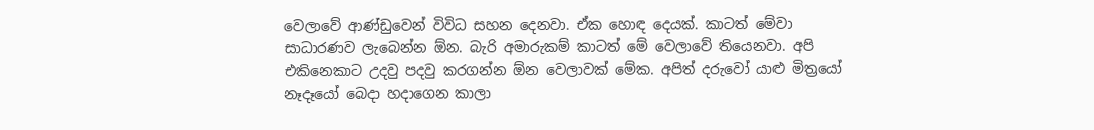වෙලාවේ ආණ්ඩුවෙන් විවිධ සහන දෙනවා. ඒක හොඳ දෙයක්. කාටත් මේවා සාධාරණව ලැබෙන්න ඕන. බැරි අමාරුකම් කාටත් මේ වෙලාවේ තියෙනවා. අපි එකිනෙකාට උදවු පදවු කරගන්න ඕන වෙලාවක් මේක. අපිත් දරුවෝ යාළු මිත්‍රයෝ නෑදෑයෝ බෙදා හදාගෙන කාලා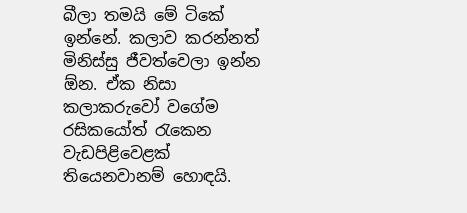බීලා තමයි මේ ටිකේ ඉන්නේ. කලාව කරන්නත් මිනිස්සු ජීවත්වෙලා ඉන්න ඕන. ඒක නිසා කලාකරුවෝ වගේම රසිකයෝත් රැකෙන වැඩපිළිවෙළක් තියෙනවානම් හොඳයි.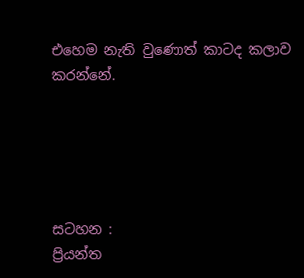එහෙම නැති වුණොත් කාටද කලාව කරන්නේ.





සටහන :
ප්‍රියන්ත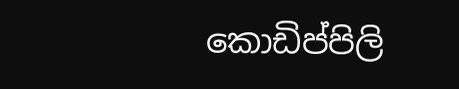කොඩිප්පිලි